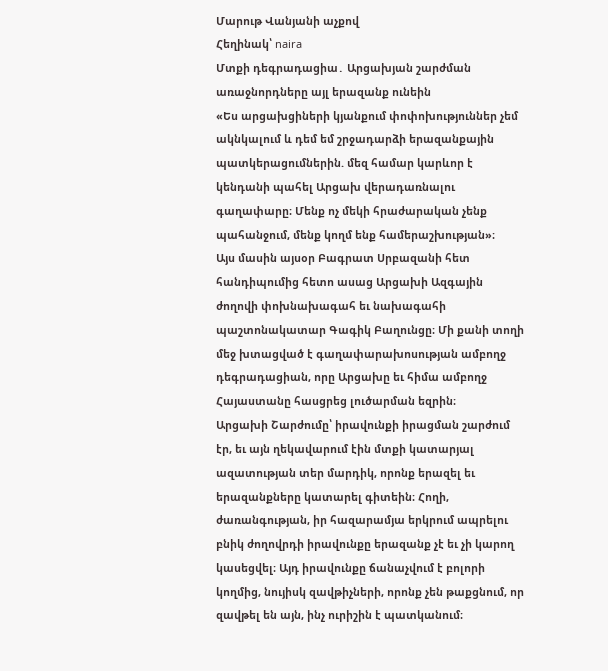Մարութ Վանյանի աչքով
Հեղինակ՝ naira
Մտքի դեգրադացիա․ Արցախյան շարժման առաջնորդները այլ երազանք ունեին
«Ես արցախցիների կյանքում փոփոխություններ չեմ ակնկալում և դեմ եմ շրջադարձի երազանքային պատկերացումներին. մեզ համար կարևոր է կենդանի պահել Արցախ վերադառնալու գաղափարը։ Մենք ոչ մեկի հրաժարական չենք պահանջում, մենք կողմ ենք համերաշխության»։
Այս մասին այսօր Բագրատ Սրբազանի հետ հանդիպումից հետո ասաց Արցախի Ազգային ժողովի փոխնախագահ եւ նախագահի պաշտոնակատար Գագիկ Բաղունցը։ Մի քանի տողի մեջ խտացված է գաղափարախոսության ամբողջ դեգրադացիան, որը Արցախը եւ հիմա ամբողջ Հայաստանը հասցրեց լուծարման եզրին։
Արցախի Շարժումը՝ իրավունքի իրացման շարժում էր, եւ այն ղեկավարում էին մտքի կատարյալ ազատության տեր մարդիկ, որոնք երազել եւ երազանքները կատարել գիտեին։ Հողի, ժառանգության, իր հազարամյա երկրում ապրելու բնիկ ժողովրդի իրավունքը երազանք չէ եւ չի կարող կասեցվել։ Այդ իրավունքը ճանաչվում է բոլորի կողմից, նույիսկ զավթիչների, որոնք չեն թաքցնում, որ զավթել են այն, ինչ ուրիշին է պատկանում։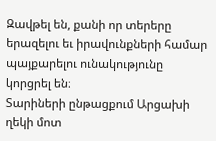Զավթել են, քանի որ տերերը երազելու եւ իրավունքների համար պայքարելու ունակությունը կորցրել են։
Տարիների ընթացքում Արցախի ղեկի մոտ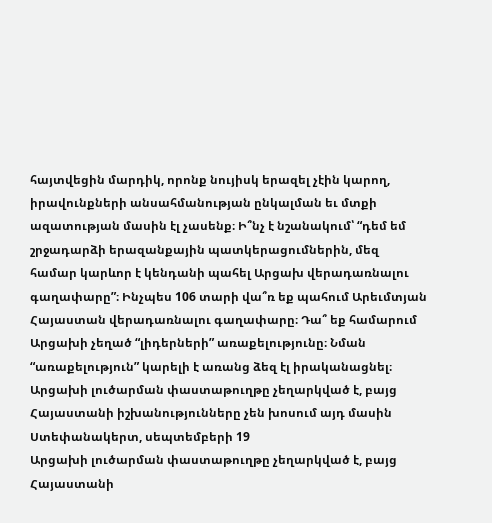հայտվեցին մարդիկ, որոնք նույիսկ երազել չէին կարող, իրավունքների անսահմանության ընկալման եւ մտքի ազատության մասին էլ չասենք։ Ի՞նչ է նշանակում՝ “դեմ եմ շրջադարձի երազանքային պատկերացումներին, մեզ համար կարևոր է կենդանի պահել Արցախ վերադառնալու գաղափարը”։ Ինչպես 106 տարի վա՞ռ եք պահում Արեւմտյան Հայաստան վերադառնալու գաղափարը։ Դա՞ եք համարում Արցախի չեղած “լիդերների” առաքելությունը։ Նման “առաքելություն” կարելի է առանց ձեզ էլ իրականացնել։
Արցախի լուծարման փաստաթուղթը չեղարկված է, բայց Հայաստանի իշխանությունները չեն խոսում այդ մասին
Ստեփանակերտ, սեպտեմբերի 19
Արցախի լուծարման փաստաթուղթը չեղարկված է, բայց Հայաստանի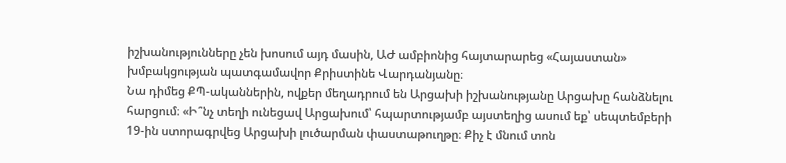իշխանությունները չեն խոսում այդ մասին, ԱԺ ամբիոնից հայտարարեց «Հայաստան» խմբակցության պատգամավոր Քրիստինե Վարդանյանը։
Նա դիմեց ՔՊ-ականներին, ովքեր մեղադրում են Արցախի իշխանությանը Արցախը հանձնելու հարցում։ «Ի՞նչ տեղի ունեցավ Արցախում՝ հպարտությամբ այստեղից ասում եք՝ սեպտեմբերի 19-ին ստորագրվեց Արցախի լուծարման փաստաթուղթը։ Քիչ է մնում տոն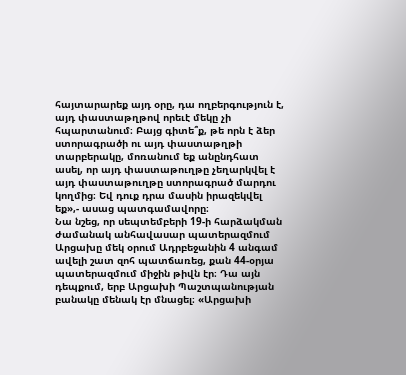հայտարարեք այդ օրը, դա ողբերգություն է, այդ փաստաթղթով որեւէ մեկը չի հպարտանում։ Բայց գիտե՞ք, թե որն է ձեր ստորագրածի ու այդ փաստաթղթի տարբերակը, մոռանում եք անընդհատ ասել, որ այդ փաստաթուղթը չեղարկվել է այդ փաստաթուղթը ստորագրած մարդու կողմից։ Եվ դուք դրա մասին իրազեկվել եք»,- ասաց պատգամավորը։
Նա նշեց, որ սեպտեմբերի 19-ի հարձակման ժամանակ անհավասար պատերազմում Արցախը մեկ օրում Ադրբեջանին 4 անգամ ավելի շատ զոհ պատճառեց, քան 44-օրյա պատերազմում միջին թիվն էր։ Դա այն դեպքում, երբ Արցախի Պաշտպանության բանակը մենակ էր մնացել։ «Արցախի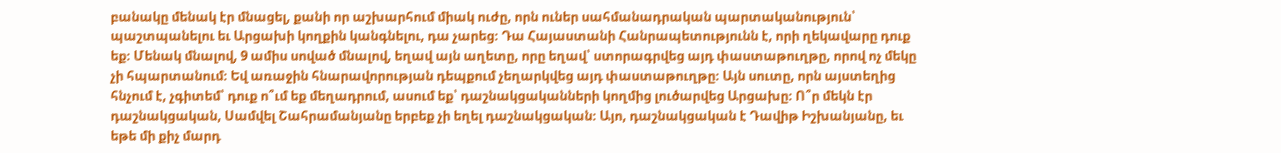բանակը մենակ էր մնացել, քանի որ աշխարհում միակ ուժը, որն ուներ սահմանադրական պարտականություն՝ պաշտպանելու եւ Արցախի կողքին կանգնելու, դա չարեց։ Դա Հայաստանի Հանրապետությունն է, որի ղեկավարը դուք եք։ Մենակ մնալով, 9 ամիս սոված մնալով, եղավ այն աղետը, որը եղավ՝ ստորագրվեց այդ փաստաթուղթը, որով ոչ մեկը չի հպարտանում։ Եվ առաջին հնարավորության դեպքում չեղարկվեց այդ փաստաթուղթը։ Այն սուտը, որն այստեղից հնչում է, չգիտեմ՝ դուք ո՞ւմ եք մեղադրում, ասում եք՝ դաշնակցականների կողմից լուծարվեց Արցախը։ Ո՞ր մեկն էր դաշնակցական, Սամվել Շահրամանյանը երբեք չի եղել դաշնակցական։ Այո, դաշնակցական է Դավիթ Իշխանյանը, եւ եթե մի քիչ մարդ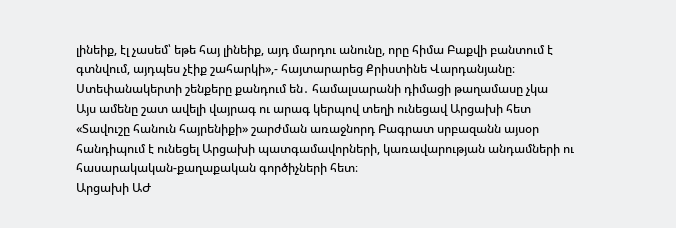լինեիք, էլ չասեմ՝ եթե հայ լինեիք, այդ մարդու անունը, որը հիմա Բաքվի բանտում է գտնվում, այդպես չէիք շահարկի»,- հայտարարեց Քրիստինե Վարդանյանը։
Ստեփանակերտի շենքերը քանդում են․ համալսարանի դիմացի թաղամասը չկա
Այս ամենը շատ ավելի վայրագ ու արագ կերպով տեղի ունեցավ Արցախի հետ
«Տավուշը հանուն հայրենիքի» շարժման առաջնորդ Բագրատ սրբազանն այսօր հանդիպում է ունեցել Արցախի պատգամավորների, կառավարության անդամների ու հասարակական-քաղաքական գործիչների հետ։
Արցախի ԱԺ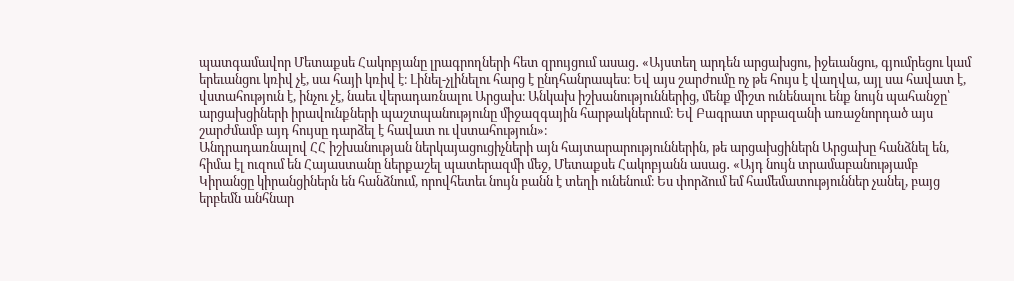պատգամավոր Մետաքսե Հակոբյանը լրագրողների հետ զրույցում ասաց․ «Այստեղ արդեն արցախցու, իջեւանցու, գյումրեցու կամ երեւանցու կռիվ չէ, սա հայի կռիվ է։ Լինել-չլինելու հարց է ընդհանրապես։ Եվ այս շարժումը ոչ թե հույս է վաղվա, այլ սա հավատ է, վստահություն է, ինչու չէ, նաեւ վերադառնալու Արցախ։ Անկախ իշխանություններից, մենք միշտ ունենալու ենք նույն պահանջը՝ արցախցիների իրավունքների պաշտպանությունը միջազգային հարթակներում։ Եվ Բագրատ սրբազանի առաջնորդած այս շարժմամբ այդ հույսը դարձել է հավատ ու վստահություն»։
Անդրադառնալով ՀՀ իշխանության ներկայացուցիչների այն հայտարարություններին, թե արցախցիներն Արցախը հանձնել են, հիմա էլ ուզում են Հայաստանը ներքաշել պատերազմի մեջ, Մետաքսե Հակոբյանն ասաց․ «Այդ նույն տրամաբանությամբ Կիրանցը կիրանցիներն են հանձնում, որովհետեւ նույն բանն է տեղի ունենում։ Ես փորձում եմ համեմատություններ չանել, բայց երբեմն անհնար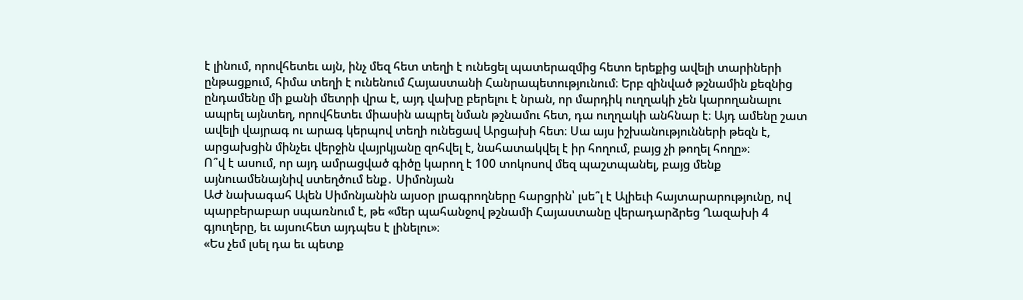է լինում, որովհետեւ այն, ինչ մեզ հետ տեղի է ունեցել պատերազմից հետո երեքից ավելի տարիների ընթացքում, հիմա տեղի է ունենում Հայաստանի Հանրապետությունում։ Երբ զինված թշնամին քեզնից ընդամենը մի քանի մետրի վրա է, այդ վախը բերելու է նրան, որ մարդիկ ուղղակի չեն կարողանալու ապրել այնտեղ, որովհետեւ միասին ապրել նման թշնամու հետ, դա ուղղակի անհնար է։ Այդ ամենը շատ ավելի վայրագ ու արագ կերպով տեղի ունեցավ Արցախի հետ։ Սա այս իշխանությունների թեզն է, արցախցին մինչեւ վերջին վայրկյանը զոհվել է, նահատակվել է իր հողում, բայց չի թողել հողը»։
Ո՞վ է ասում, որ այդ ամրացված գիծը կարող է 100 տոկոսով մեզ պաշտպանել, բայց մենք այնուամենայնիվ ստեղծում ենք․ Սիմոնյան
ԱԺ նախագահ Ալեն Սիմոնյանին այսօր լրագրողները հարցրին՝ լսե՞լ է Ալիեւի հայտարարությունը, ով պարբերաբար սպառնում է, թե «մեր պահանջով թշնամի Հայաստանը վերադարձրեց Ղազախի 4 գյուղերը, եւ այսուհետ այդպես է լինելու»։
«Ես չեմ լսել դա եւ պետք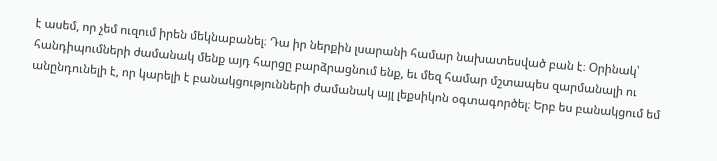է ասեմ, որ չեմ ուզում իրեն մեկնաբանել։ Դա իր ներքին լսարանի համար նախատեսված բան է։ Օրինակ՝ հանդիպումների ժամանակ մենք այդ հարցը բարձրացնում ենք, եւ մեզ համար մշտապես զարմանալի ու անընդունելի է, որ կարելի է բանակցությունների ժամանակ այլ լեքսիկոն օգտագործել։ Երբ ես բանակցում եմ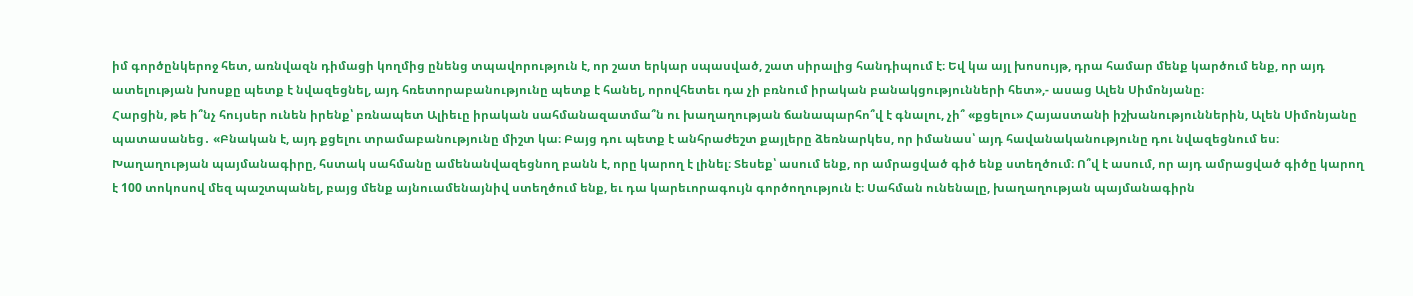իմ գործընկերոջ հետ, առնվազն դիմացի կողմից ընենց տպավորություն է, որ շատ երկար սպասված, շատ սիրալից հանդիպում է։ Եվ կա այլ խոսույթ, դրա համար մենք կարծում ենք, որ այդ ատելության խոսքը պետք է նվազեցնել, այդ հռետորաբանությունը պետք է հանել, որովհետեւ դա չի բռնում իրական բանակցությունների հետ»,- ասաց Ալեն Սիմոնյանը։
Հարցին, թե ի՞նչ հույսեր ունեն իրենք՝ բռնապետ Ալիեւը իրական սահմանազատմա՞ն ու խաղաղության ճանապարհո՞վ է գնալու, չի՞ «քցելու» Հայաստանի իշխանություններին, Ալեն Սիմոնյանը պատասանեց․ «Բնական է, այդ քցելու տրամաբանությունը միշտ կա։ Բայց դու պետք է անհրաժեշտ քայլերը ձեռնարկես, որ իմանաս՝ այդ հավանականությունը դու նվազեցնում ես։ Խաղաղության պայմանագիրը, հստակ սահմանը ամենանվազեցնող բանն է, որը կարող է լինել։ Տեսեք՝ ասում ենք, որ ամրացված գիծ ենք ստեղծում։ Ո՞վ է ասում, որ այդ ամրացված գիծը կարող է 100 տոկոսով մեզ պաշտպանել, բայց մենք այնուամենայնիվ ստեղծում ենք, եւ դա կարեւորագույն գործողություն է։ Սահման ունենալը, խաղաղության պայմանագիրն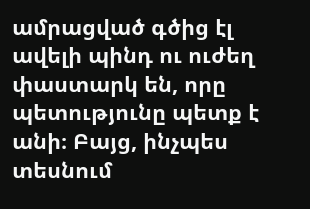ամրացված գծից էլ ավելի պինդ ու ուժեղ փաստարկ են, որը պետությունը պետք է անի։ Բայց, ինչպես տեսնում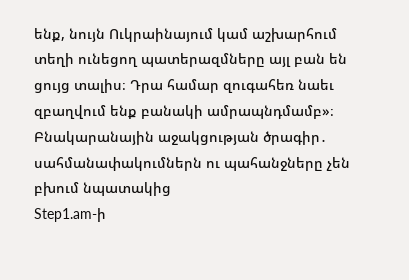ենք, նույն Ուկրաինայում կամ աշխարհում տեղի ունեցող պատերազմները այլ բան են ցույց տալիս։ Դրա համար զուգահեռ նաեւ զբաղվում ենք բանակի ամրապնդմամբ»։
Բնակարանային աջակցության ծրագիր․ սահմանափակումներն ու պահանջները չեն բխում նպատակից
Step1.am-ի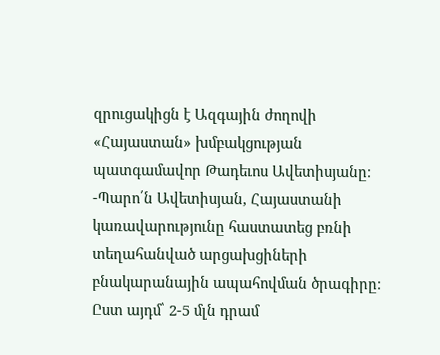զրուցակիցն է Ազգային ժողովի «Հայաստան» խմբակցության պատգամավոր Թադեւոս Ավետիսյանը։
-Պարո՛ն Ավետիսյան, Հայաստանի կառավարությունը հաստատեց բռնի տեղահանված արցախցիների բնակարանային ապահովման ծրագիրը։ Ըստ այդմ՝ 2-5 մլն դրամ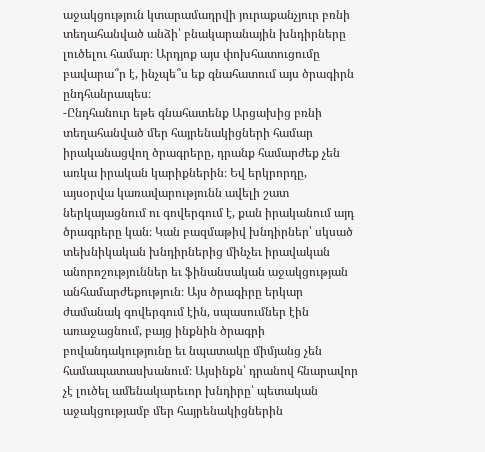աջակցություն կտարամադրվի յուրաքանչյուր բռնի տեղահանված անձի՝ բնակարանային խնդիրները լուծելու համար։ Արդյոք այս փոխհատուցումը բավարա՞ր է, ինչպե՞ս եք գնահատում այս ծրագիրն ընդհանրապես։
-Ընդհանուր եթե գնահատենք Արցախից բռնի տեղահանված մեր հայրենակիցների համար իրականացվող ծրագրերը, դրանք համարժեք չեն առկա իրական կարիքներին։ Եվ երկրորդը, այսօրվա կառավարությունն ավելի շատ ներկայացնում ու գովերգում է, քան իրականում այդ ծրագրերը կան։ Կան բազմաթիվ խնդիրներ՝ սկսած տեխնիկական խնդիրներից մինչեւ իրավական անորոշություններ եւ ֆինանսական աջակցության անհամարժեքություն։ Այս ծրագիրը երկար ժամանակ գովերգում էին, սպասումներ էին առաջացնում, բայց ինքնին ծրագրի բովանդակությունը եւ նպատակը միմյանց չեն համապատասխանում։ Այսինքն՝ դրանով հնարավոր չէ լուծել ամենակարեւոր խնդիրը՝ պետական աջակցությամբ մեր հայրենակիցներին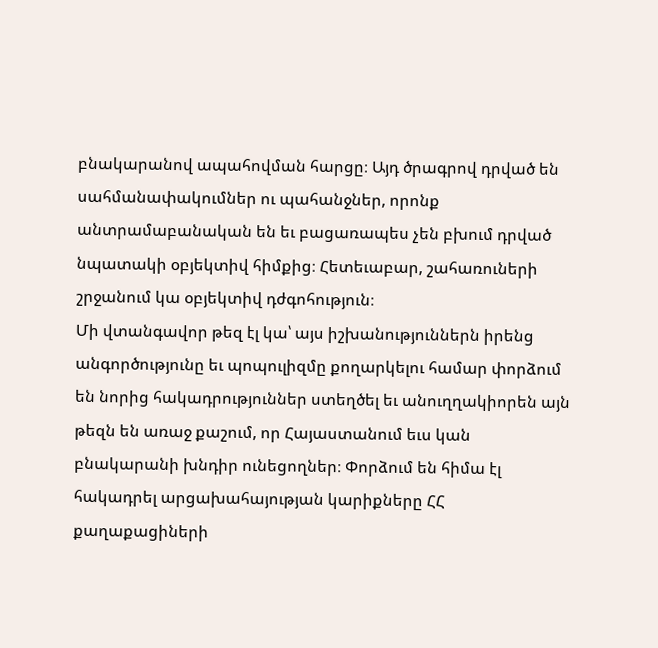բնակարանով ապահովման հարցը։ Այդ ծրագրով դրված են սահմանափակումներ ու պահանջներ, որոնք անտրամաբանական են եւ բացառապես չեն բխում դրված նպատակի օբյեկտիվ հիմքից։ Հետեւաբար, շահառուների շրջանում կա օբյեկտիվ դժգոհություն։
Մի վտանգավոր թեզ էլ կա՝ այս իշխանություններն իրենց անգործությունը եւ պոպուլիզմը քողարկելու համար փորձում են նորից հակադրություններ ստեղծել եւ անուղղակիորեն այն թեզն են առաջ քաշում, որ Հայաստանում եւս կան բնակարանի խնդիր ունեցողներ։ Փորձում են հիմա էլ հակադրել արցախահայության կարիքները ՀՀ քաղաքացիների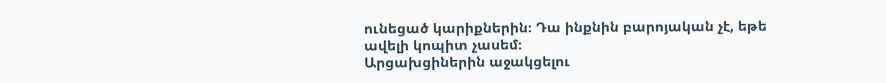ունեցած կարիքներին։ Դա ինքնին բարոյական չէ, եթե ավելի կոպիտ չասեմ։
Արցախցիներին աջակցելու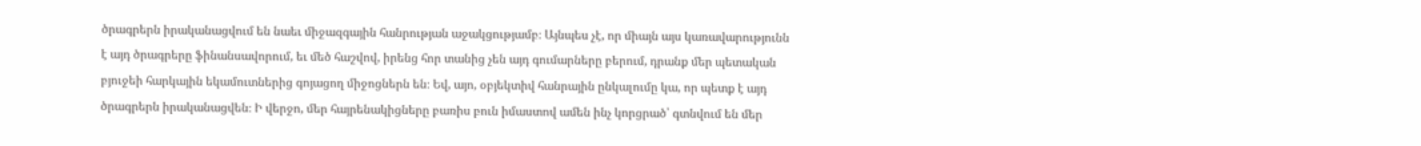ծրագրերն իրականացվում են նաեւ միջազգային հանրության աջակցությամբ։ Այնպես չէ, որ միայն այս կառավարությունն է այդ ծրագրերը ֆինանսավորում, եւ մեծ հաշվով, իրենց հոր տանից չեն այդ գումարները բերում, դրանք մեր պետական բյուջեի հարկային եկամուտներից գոյացող միջոցներն են։ Եվ, այո, օբյեկտիվ հանրային ընկալումը կա, որ պետք է այդ ծրագրերն իրականացվեն։ Ի վերջո, մեր հայրենակիցները բառիս բուն իմաստով ամեն ինչ կորցրած՝ գտնվում են մեր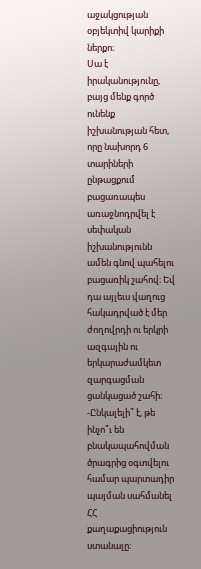աջակցության օբյեկտիվ կարիքի ներքո։
Սա է իրականությունը, բայց մենք գործ ունենք իշխանության հետ, որը նախորդ 6 տարիների ընթացքում բացառապես առաջնոդրվել է սեփական իշխանությունն ամեն գնով պահելու բացառիկ շահով։ Եվ դա այլեւս վաղուց հակադրված է մեր ժողովրդի ու երկրի ազգային ու երկարաժամկետ զարգացման ցանկացած շահի։
-Ընկալելի՞ է, թե ինչո՞ւ են բնակապահովման ծրագրից օգտվելու համար պարտադիր պայման սահմանել ՀՀ քաղաքացիություն ստանալը։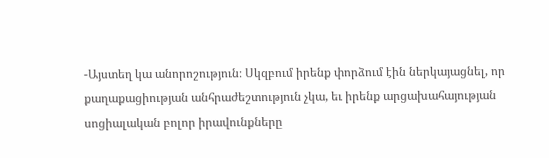-Այստեղ կա անորոշություն։ Սկզբում իրենք փորձում էին ներկայացնել, որ քաղաքացիության անհրաժեշտություն չկա, եւ իրենք արցախահայության սոցիալական բոլոր իրավունքները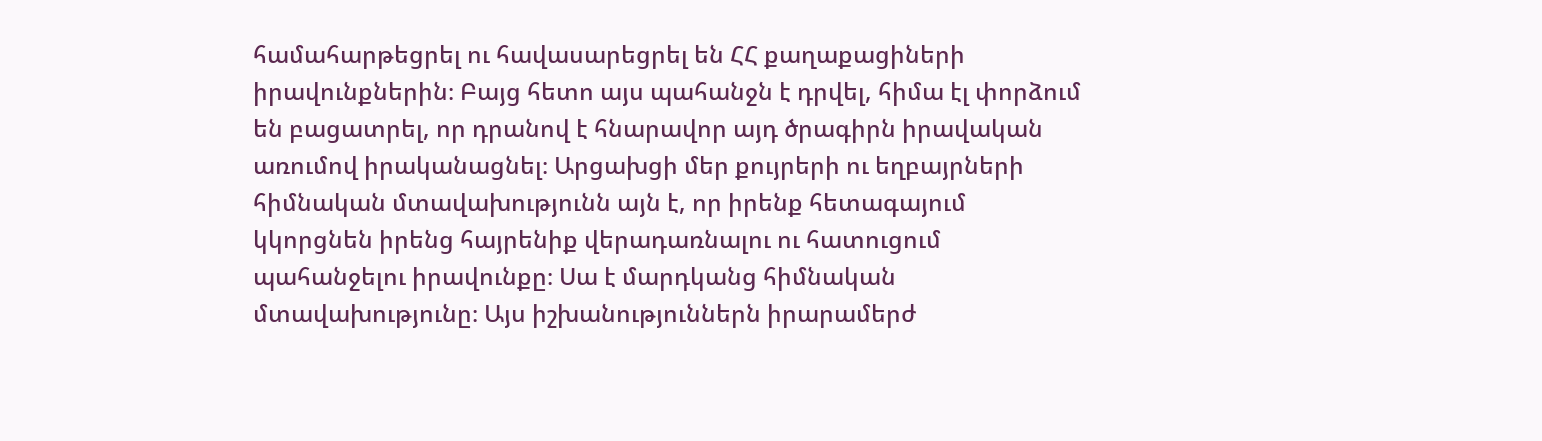համահարթեցրել ու հավասարեցրել են ՀՀ քաղաքացիների իրավունքներին։ Բայց հետո այս պահանջն է դրվել, հիմա էլ փորձում են բացատրել, որ դրանով է հնարավոր այդ ծրագիրն իրավական առումով իրականացնել։ Արցախցի մեր քույրերի ու եղբայրների հիմնական մտավախությունն այն է, որ իրենք հետագայում կկորցնեն իրենց հայրենիք վերադառնալու ու հատուցում պահանջելու իրավունքը։ Սա է մարդկանց հիմնական մտավախությունը։ Այս իշխանություններն իրարամերժ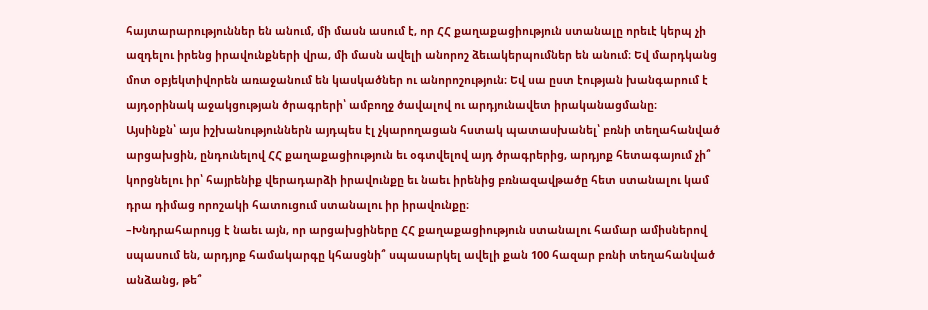հայտարարություններ են անում, մի մասն ասում է, որ ՀՀ քաղաքացիություն ստանալը որեւէ կերպ չի ազդելու իրենց իրավունքների վրա, մի մասն ավելի անորոշ ձեւակերպումներ են անում։ Եվ մարդկանց մոտ օբյեկտիվորեն առաջանում են կասկածներ ու անորոշություն։ Եվ սա ըստ էության խանգարում է այդօրինակ աջակցության ծրագրերի՝ ամբողջ ծավալով ու արդյունավետ իրականացմանը։
Այսինքն՝ այս իշխանություններն այդպես էլ չկարողացան հստակ պատասխանել՝ բռնի տեղահանված արցախցին, ընդունելով ՀՀ քաղաքացիություն եւ օգտվելով այդ ծրագրերից, արդյոք հետագայում չի՞ կորցնելու իր՝ հայրենիք վերադարձի իրավունքը եւ նաեւ իրենից բռնազավթածը հետ ստանալու կամ դրա դիմաց որոշակի հատուցում ստանալու իր իրավունքը։
–Խնդրահարույց է նաեւ այն, որ արցախցիները ՀՀ քաղաքացիություն ստանալու համար ամիսներով սպասում են, արդյոք համակարգը կհասցնի՞ սպասարկել ավելի քան 100 հազար բռնի տեղահանված անձանց, թե՞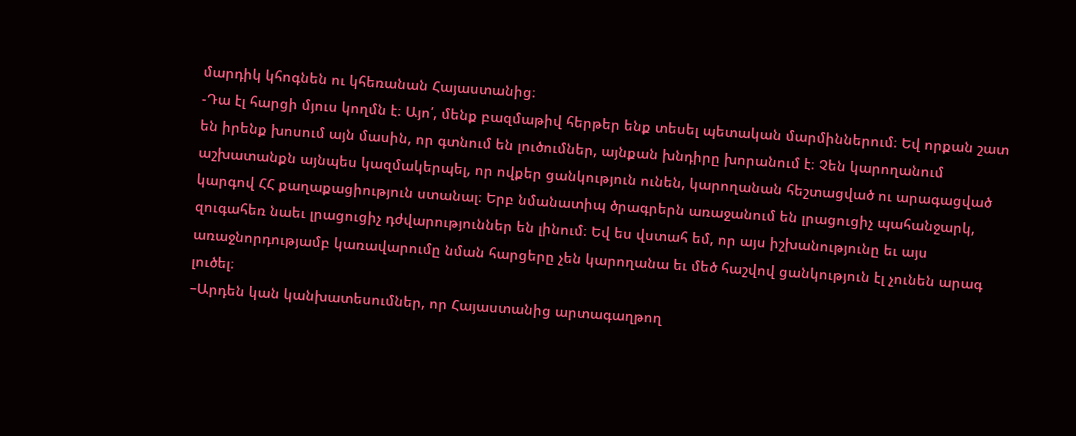մարդիկ կհոգնեն ու կհեռանան Հայաստանից։
-Դա էլ հարցի մյուս կողմն է։ Այո՛, մենք բազմաթիվ հերթեր ենք տեսել պետական մարմիններում։ Եվ որքան շատ են իրենք խոսում այն մասին, որ գտնում են լուծումներ, այնքան խնդիրը խորանում է։ Չեն կարողանում աշխատանքն այնպես կազմակերպել, որ ովքեր ցանկություն ունեն, կարողանան հեշտացված ու արագացված կարգով ՀՀ քաղաքացիություն ստանալ։ Երբ նմանատիպ ծրագրերն առաջանում են լրացուցիչ պահանջարկ, զուգահեռ նաեւ լրացուցիչ դժվարություններ են լինում։ Եվ ես վստահ եմ, որ այս իշխանությունը եւ այս առաջնորդությամբ կառավարումը նման հարցերը չեն կարողանա եւ մեծ հաշվով ցանկություն էլ չունեն արագ լուծել։
–Արդեն կան կանխատեսումներ, որ Հայաստանից արտագաղթող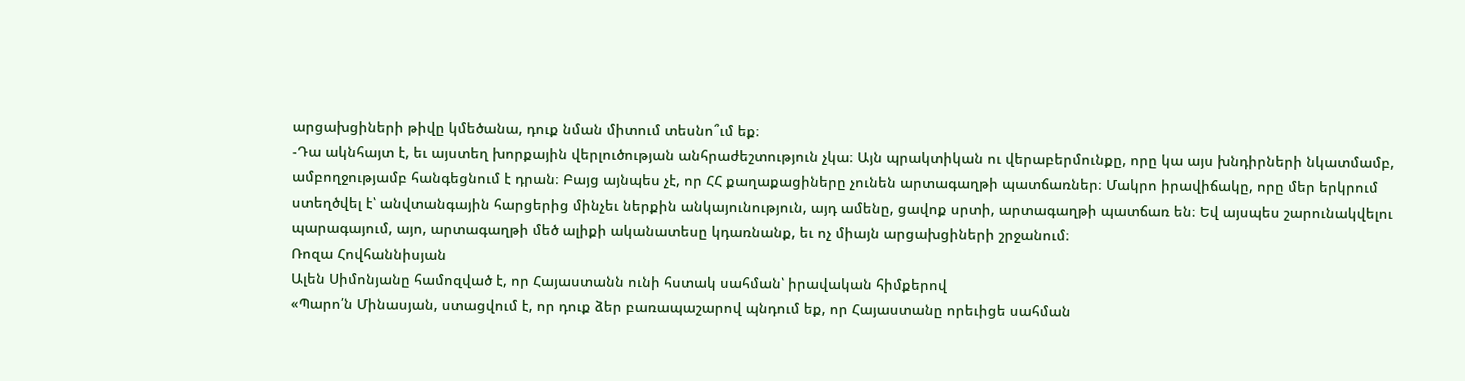արցախցիների թիվը կմեծանա, դուք նման միտում տեսնո՞ւմ եք։
-Դա ակնհայտ է, եւ այստեղ խորքային վերլուծության անհրաժեշտություն չկա։ Այն պրակտիկան ու վերաբերմունքը, որը կա այս խնդիրների նկատմամբ, ամբողջությամբ հանգեցնում է դրան։ Բայց այնպես չէ, որ ՀՀ քաղաքացիները չունեն արտագաղթի պատճառներ։ Մակրո իրավիճակը, որը մեր երկրում ստեղծվել է՝ անվտանգային հարցերից մինչեւ ներքին անկայունություն, այդ ամենը, ցավոք սրտի, արտագաղթի պատճառ են։ Եվ այսպես շարունակվելու պարագայում, այո, արտագաղթի մեծ ալիքի ականատեսը կդառնանք, եւ ոչ միայն արցախցիների շրջանում։
Ռոզա Հովհաննիսյան
Ալեն Սիմոնյանը համոզված է, որ Հայաստանն ունի հստակ սահման՝ իրավական հիմքերով
«Պարո՛ն Մինասյան, ստացվում է, որ դուք ձեր բառապաշարով պնդում եք, որ Հայաստանը որեւիցե սահման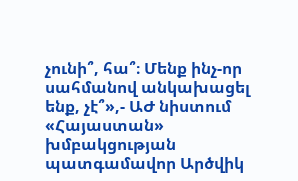չունի՞, հա՞։ Մենք ինչ-որ սահմանով անկախացել ենք, չէ՞»,- ԱԺ նիստում «Հայաստան» խմբակցության պատգամավոր Արծվիկ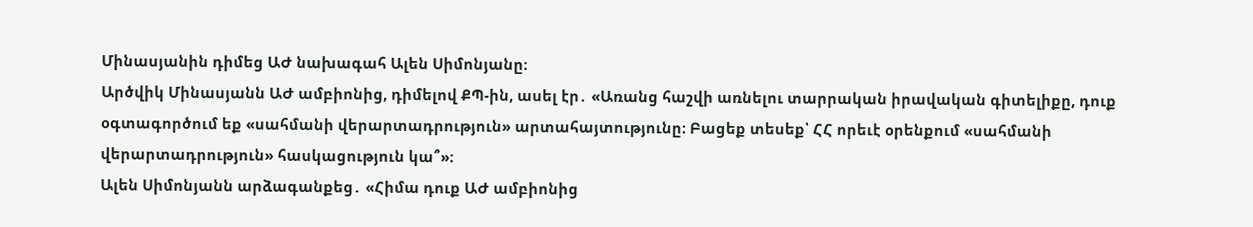Մինասյանին դիմեց ԱԺ նախագահ Ալեն Սիմոնյանը։
Արծվիկ Մինասյանն ԱԺ ամբիոնից, դիմելով ՔՊ-ին, ասել էր․ «Առանց հաշվի առնելու տարրական իրավական գիտելիքը, դուք օգտագործում եք «սահմանի վերարտադրություն» արտահայտությունը։ Բացեք տեսեք՝ ՀՀ որեւէ օրենքում «սահմանի վերարտադրություն» հասկացություն կա՞»։
Ալեն Սիմոնյանն արձագանքեց․ «Հիմա դուք ԱԺ ամբիոնից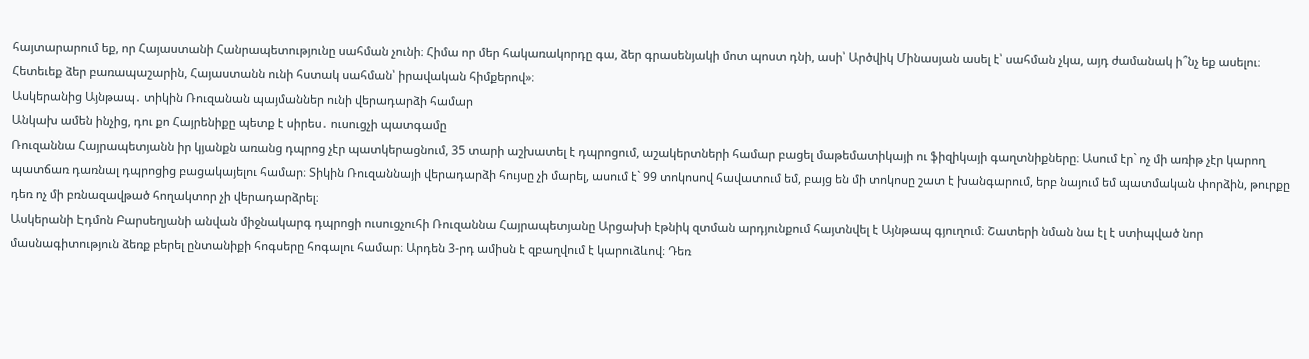հայտարարում եք, որ Հայաստանի Հանրապետությունը սահման չունի։ Հիմա որ մեր հակառակորդը գա, ձեր գրասենյակի մոտ պոստ դնի, ասի՝ Արծվիկ Մինասյան ասել է՝ սահման չկա, այդ ժամանակ ի՞նչ եք ասելու։ Հետեւեք ձեր բառապաշարին, Հայաստանն ունի հստակ սահման՝ իրավական հիմքերով»։
Ասկերանից Այնթապ․ տիկին Ռուզանան պայմաններ ունի վերադարձի համար
Անկախ ամեն ինչից, դու քո Հայրենիքը պետք է սիրես․ ուսուցչի պատգամը
Ռուզաննա Հայրապետյանն իր կյանքն առանց դպրոց չէր պատկերացնում, 35 տարի աշխատել է դպրոցում, աշակերտների համար բացել մաթեմատիկայի ու ֆիզիկայի գաղտնիքները։ Ասում էր` ոչ մի առիթ չէր կարող պատճառ դառնալ դպրոցից բացակայելու համար։ Տիկին Ռուզաննայի վերադարձի հույսը չի մարել, ասում է` 99 տոկոսով հավատում եմ, բայց են մի տոկոսը շատ է խանգարում, երբ նայում եմ պատմական փորձին, թուրքը դեռ ոչ մի բռնազավթած հողակտոր չի վերադարձրել։
Ասկերանի Էդմոն Բարսեղյանի անվան միջնակարգ դպրոցի ուսուցչուհի Ռուզաննա Հայրապետյանը Արցախի էթնիկ զտման արդյունքում հայտնվել է Այնթապ գյուղում։ Շատերի նման նա էլ է ստիպված նոր մասնագիտություն ձեռք բերել ընտանիքի հոգսերը հոգալու համար։ Արդեն 3-րդ ամիսն է զբաղվում է կարուձևով։ Դեռ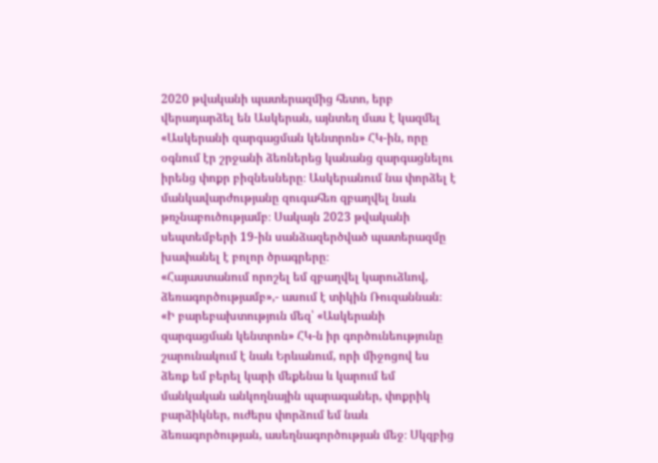2020 թվականի պատերազմից հետո, երբ վերադարձել են Ասկերան, այնտեղ մաս է կազմել «Ասկերանի զարգացման կենտրոն» ՀԿ-ին, որը օգնում էր շրջանի ձեռներեց կանանց զարգացնելու իրենց փոքր բիզնեսները։ Ասկերանում նա փորձել է մանկավարժությանը զուգահեռ զբաղվել նաև թռչնաբուծությամբ։ Սակայն 2023 թվականի սեպտեմբերի 19-ին սանձազերծված պատերազմը խափանել է բոլոր ծրագրերը։
«Հայաստանում որոշել եմ զբաղվել կարուձևով, ձեռագործությամբ»,- ասում է տիկին Ռուզաննան։ «Ի բարեբախտություն մեզ՝ «Ասկերանի զարգացման կենտրոն» ՀԿ-ն իր գործունեությունը շարունակում է նաև Երևանում, որի միջոցով ես ձեռք եմ բերել կարի մեքենա և կարում եմ մանկական անկողնային պարագաներ, փոքրիկ բարձիկներ, ուժերս փորձում եմ նաև ձեռագործության, ասեղնագործության մեջ։ Սկզբից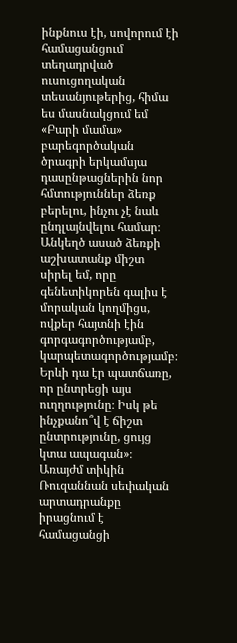ինքնուս էի, սովորում էի համացանցում տեղադրված ուսուցողական տեսանյութերից, հիմա ես մասնակցում եմ «Բարի մամա» բարեգործական ծրագրի երկամսյա դասընթացներին նոր հմտություններ ձեռք բերելու, ինչու չէ նաև ընդլայնվելու համար։ Անկեղծ ասած ձեռքի աշխատանք միշտ սիրել եմ, որը գենետիկորեն գալիս է մորական կողմիցս, ովքեր հայտնի էին գորգագործությամբ, կարպետագործությամբ։ Երևի դա էր պատճառը, որ ընտրեցի այս ուղղությունը։ Իսկ թե ինչքանո՞վ է ճիշտ ընտրությունը, ցույց կտա ապագան»։
Առայժմ տիկին Ռուզաննան սեփական արտադրանքը իրացնում է համացանցի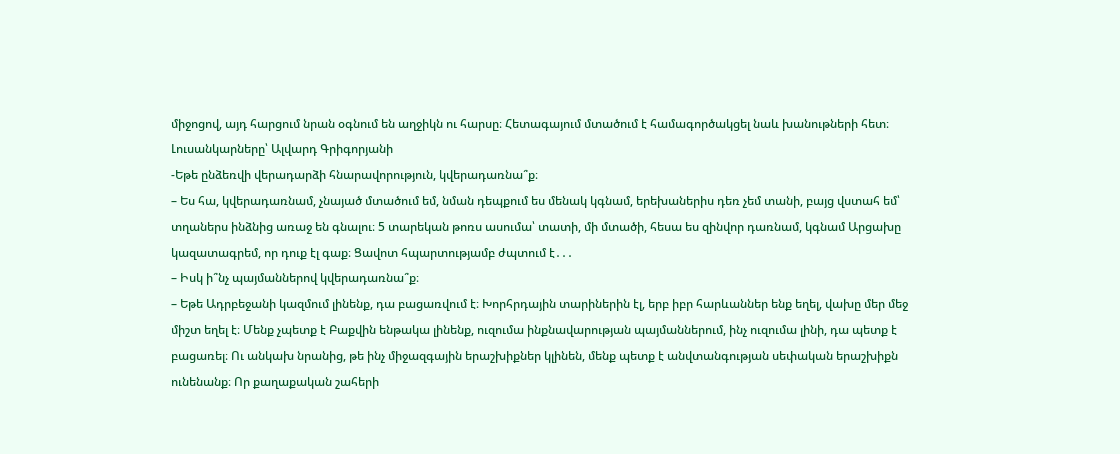միջոցով, այդ հարցում նրան օգնում են աղջիկն ու հարսը։ Հետագայում մտածում է համագործակցել նաև խանութների հետ։
Լուսանկարները՝ Ալվարդ Գրիգորյանի
-Եթե ընձեռվի վերադարձի հնարավորություն, կվերադառնա՞ք։
– Ես հա, կվերադառնամ, չնայած մտածում եմ, նման դեպքում ես մենակ կգնամ, երեխաներիս դեռ չեմ տանի, բայց վստահ եմ՝ տղաներս ինձնից առաջ են գնալու։ 5 տարեկան թոռս ասումա՝ տատի, մի մտածի, հեսա ես զինվոր դառնամ, կգնամ Արցախը կազատագրեմ, որ դուք էլ գաք։ Ցավոտ հպարտությամբ ժպտում է․․․
– Իսկ ի՞նչ պայմաններով կվերադառնա՞ք։
– Եթե Ադրբեջանի կազմում լինենք, դա բացառվում է։ Խորհրդային տարիներին էլ, երբ իբր հարևաններ ենք եղել, վախը մեր մեջ միշտ եղել է։ Մենք չպետք է Բաքվին ենթակա լինենք, ուզումա ինքնավարության պայմաններում, ինչ ուզումա լինի, դա պետք է բացառել։ Ու անկախ նրանից, թե ինչ միջազգային երաշխիքներ կլինեն, մենք պետք է անվտանգության սեփական երաշխիքն ունենանք։ Որ քաղաքական շահերի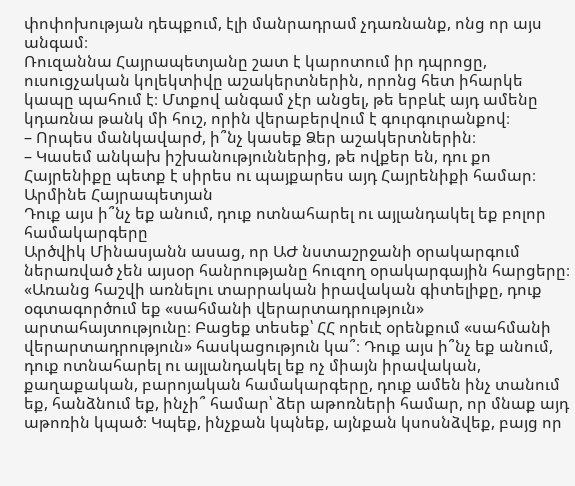փոփոխության դեպքում, էլի մանրադրամ չդառնանք, ոնց որ այս անգամ։
Ռուզաննա Հայրապետյանը շատ է կարոտում իր դպրոցը, ուսուցչական կոլեկտիվը աշակերտներին, որոնց հետ իհարկե կապը պահում է։ Մտքով անգամ չէր անցել, թե երբևէ այդ ամենը կդառնա թանկ մի հուշ, որին վերաբերվում է գուրգուրանքով։
– Որպես մանկավարժ, ի՞նչ կասեք Ձեր աշակերտներին։
– Կասեմ անկախ իշխանություններից, թե ովքեր են, դու քո Հայրենիքը պետք է սիրես ու պայքարես այդ Հայրենիքի համար։
Արմինե Հայրապետյան
Դուք այս ի՞նչ եք անում, դուք ոտնահարել ու այլանդակել եք բոլոր համակարգերը
Արծվիկ Մինասյանն ասաց, որ ԱԺ նստաշրջանի օրակարգում ներառված չեն այսօր հանրությանը հուզող օրակարգային հարցերը։
«Առանց հաշվի առնելու տարրական իրավական գիտելիքը, դուք օգտագործում եք «սահմանի վերարտադրություն» արտահայտությունը։ Բացեք տեսեք՝ ՀՀ որեւէ օրենքում «սահմանի վերարտադրություն» հասկացություն կա՞։ Դուք այս ի՞նչ եք անում, դուք ոտնահարել ու այլանդակել եք ոչ միայն իրավական, քաղաքական, բարոյական համակարգերը, դուք ամեն ինչ տանում եք, հանձնում եք, ինչի՞ համար՝ ձեր աթոռների համար, որ մնաք այդ աթոռին կպած։ Կպեք, ինչքան կպնեք, այնքան կսոսնձվեք, բայց որ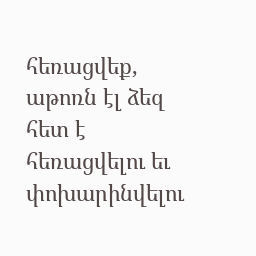հեռացվեք, աթոռն էլ ձեզ հետ է հեռացվելու եւ փոխարինվելու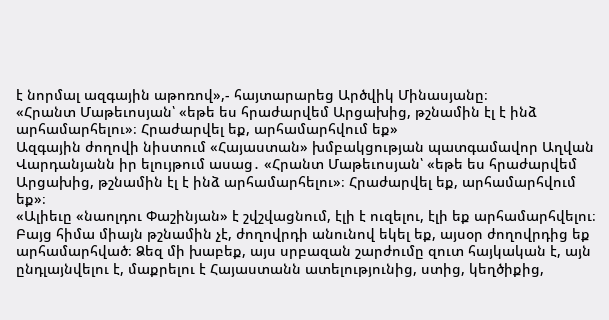է նորմալ ազգային աթոռով»,- հայտարարեց Արծվիկ Մինասյանը։
«Հրանտ Մաթեւոսյան՝ «եթե ես հրաժարվեմ Արցախից, թշնամին էլ է ինձ արհամարհելու»։ Հրաժարվել եք, արհամարհվում եք»
Ազգային ժողովի նիստում «Հայաստան» խմբակցության պատգամավոր Աղվան Վարդանյանն իր ելույթում ասաց․ «Հրանտ Մաթեւոսյան՝ «եթե ես հրաժարվեմ Արցախից, թշնամին էլ է ինձ արհամարհելու»։ Հրաժարվել եք, արհամարհվում եք»։
«Ալիեւը «նաոլդու Փաշինյան» է շվշվացնում, էլի է ուզելու, էլի եք արհամարհվելու։ Բայց հիմա միայն թշնամին չէ, ժողովրդի անունով եկել եք, այսօր ժողովրդից եք արհամարհված։ Ձեզ մի խաբեք, այս սրբազան շարժումը զուտ հայկական է, այն ընդլայնվելու է, մաքրելու է Հայաստանն ատելությունից, ստից, կեղծիքից,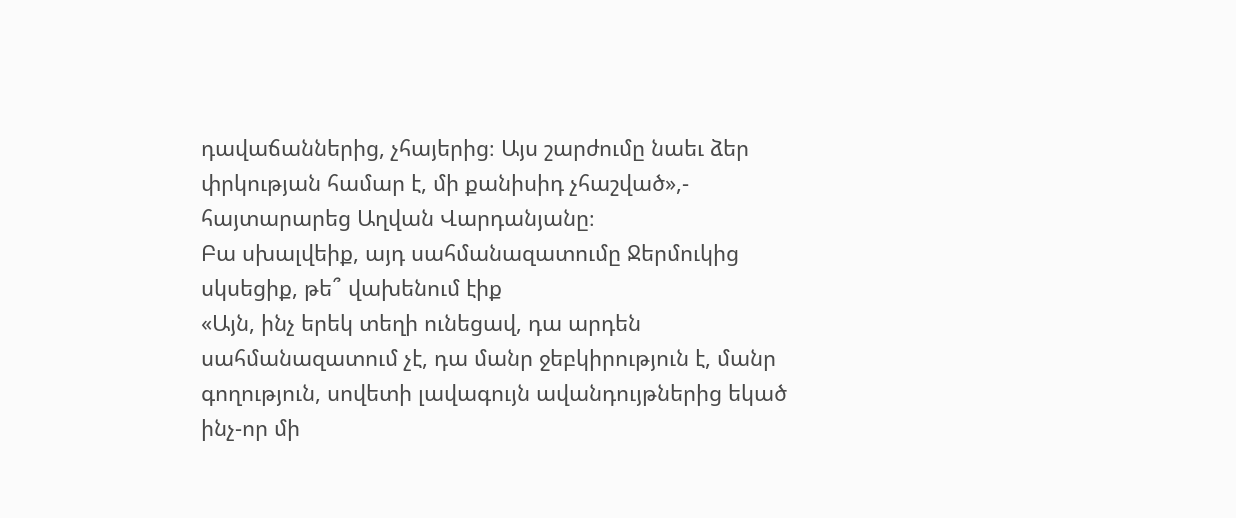դավաճաններից, չհայերից։ Այս շարժումը նաեւ ձեր փրկության համար է, մի քանիսիդ չհաշված»,- հայտարարեց Աղվան Վարդանյանը։
Բա սխալվեիք, այդ սահմանազատումը Ջերմուկից սկսեցիք, թե՞ վախենում էիք
«Այն, ինչ երեկ տեղի ունեցավ, դա արդեն սահմանազատում չէ, դա մանր ջեբկիրություն է, մանր գողություն, սովետի լավագույն ավանդույթներից եկած ինչ-որ մի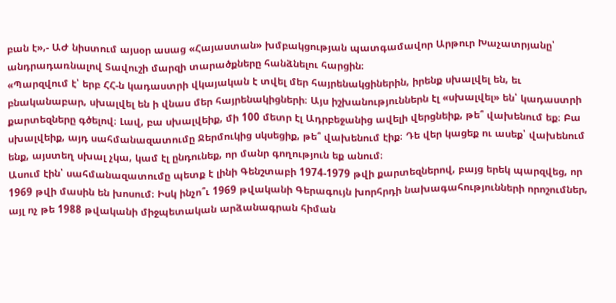բան է»,- ԱԺ նիստում այսօր ասաց «Հայաստան» խմբակցության պատգամավոր Արթուր Խաչատրյանը՝ անդրադառնալով Տավուշի մարզի տարածքները հանձնելու հարցին։
«Պարզվում է՝ երբ ՀՀ-ն կադաստրի վկայական է տվել մեր հայրենակցիներին, իրենք սխալվել են, եւ բնականաբար, սխալվել են ի վնաս մեր հայրենակիցների։ Այս իշխանություններն էլ «սխալվել» են՝ կադաստրի քարտեզները գծելով։ Լավ, բա սխալվեիք, մի 100 մետր էլ Ադրբեջանից ավելի վերցնեիք, թե՞ վախենում եք։ Բա սխալվեիք, այդ սահմանազատումը Ջերմուկից սկսեցիք, թե՞ վախենում էիք։ Դե վեր կացեք ու ասեք՝ վախենում ենք, այստեղ սխալ չկա, կամ էլ ընդունեք, որ մանր գողություն եք անում։
Ասում էին՝ սահմանազատումը պետք է լինի Գենշտաբի 1974-1979 թվի քարտեզներով, բայց երեկ պարզվեց, որ 1969 թվի մասին են խոսում։ Իսկ ինչո՞ւ 1969 թվականի Գերագույն խորհրդի նախագահությունների որոշումներ, այլ ոչ թե 1988 թվականի միջպետական արձանագրան հիման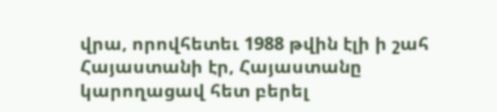վրա, որովհետեւ 1988 թվին էլի ի շահ Հայաստանի էր, Հայաստանը կարողացավ հետ բերել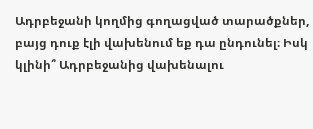Ադրբեջանի կողմից գողացված տարածքներ, բայց դուք էլի վախենում եք դա ընդունել։ Իսկ կլինի՞ Ադրբեջանից վախենալու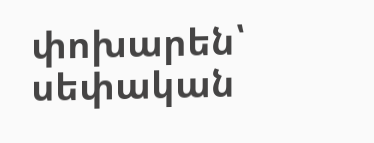փոխարեն՝ սեփական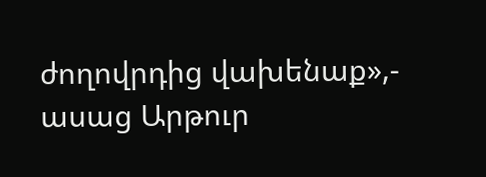ժողովրդից վախենաք»,- ասաց Արթուր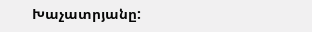Խաչատրյանը: